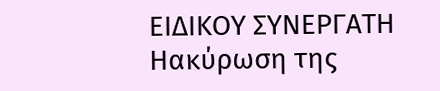ΕΙΔΙΚΟΥ ΣΥΝΕΡΓΑΤΗ
Ηακύρωση της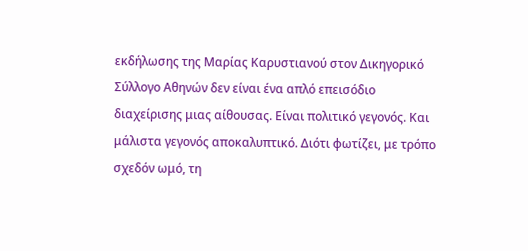εκδήλωσης της Μαρίας Καρυστιανού στον Δικηγορικό Σύλλογο Αθηνών δεν είναι ένα απλό επεισόδιο διαχείρισης μιας αίθουσας. Είναι πολιτικό γεγονός. Και μάλιστα γεγονός αποκαλυπτικό. Διότι φωτίζει, με τρόπο σχεδόν ωμό, τη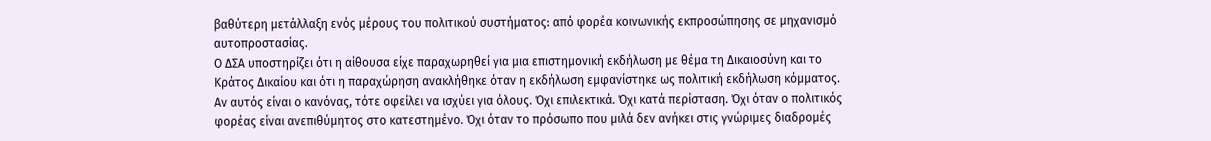βαθύτερη μετάλλαξη ενός μέρους του πολιτικού συστήματος: από φορέα κοινωνικής εκπροσώπησης σε μηχανισμό αυτοπροστασίας.
Ο ΔΣΑ υποστηρίζει ότι η αίθουσα είχε παραχωρηθεί για μια επιστημονική εκδήλωση με θέμα τη Δικαιοσύνη και το Κράτος Δικαίου και ότι η παραχώρηση ανακλήθηκε όταν η εκδήλωση εμφανίστηκε ως πολιτική εκδήλωση κόμματος. Αν αυτός είναι ο κανόνας, τότε οφείλει να ισχύει για όλους. Όχι επιλεκτικά. Όχι κατά περίσταση. Όχι όταν ο πολιτικός φορέας είναι ανεπιθύμητος στο κατεστημένο. Όχι όταν το πρόσωπο που μιλά δεν ανήκει στις γνώριμες διαδρομές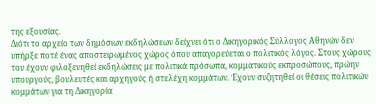της εξουσίας.
Διότι το αρχείο των δημόσιων εκδηλώσεων δείχνει ότι ο Δικηγορικός Σύλλογος Αθηνών δεν υπήρξε ποτέ ένας αποστειρωμένος χώρος όπου απαγορεύεται ο πολιτικός λόγος. Στους χώρους του έχουν φιλοξενηθεί εκδηλώσεις με πολιτικά πρόσωπα, κομματικούς εκπροσώπους, πρώην υπουργούς, βουλευτές και αρχηγούς ή στελέχη κομμάτων. Έχουν συζητηθεί οι θέσεις πολιτικών κομμάτων για τη Δικηγορία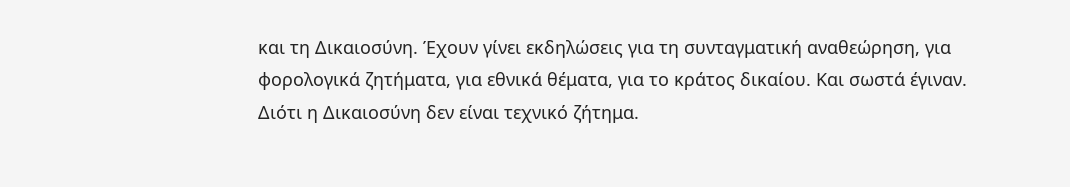και τη Δικαιοσύνη. Έχουν γίνει εκδηλώσεις για τη συνταγματική αναθεώρηση, για φορολογικά ζητήματα, για εθνικά θέματα, για το κράτος δικαίου. Και σωστά έγιναν. Διότι η Δικαιοσύνη δεν είναι τεχνικό ζήτημα.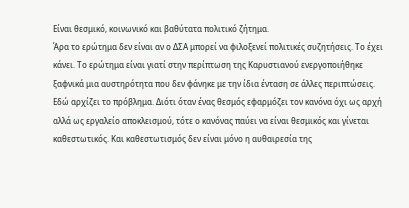Είναι θεσμικό, κοινωνικό και βαθύτατα πολιτικό ζήτημα.
Άρα το ερώτημα δεν είναι αν ο ΔΣΑ μπορεί να φιλοξενεί πολιτικές συζητήσεις. Το έχει κάνει. Το ερώτημα είναι γιατί στην περίπτωση της Καρυστιανού ενεργοποιήθηκε ξαφνικά μια αυστηρότητα που δεν φάνηκε με την ίδια ένταση σε άλλες περιπτώσεις.
Εδώ αρχίζει το πρόβλημα. Διότι όταν ένας θεσμός εφαρμόζει τον κανόνα όχι ως αρχή αλλά ως εργαλείο αποκλεισμού, τότε ο κανόνας παύει να είναι θεσμικός και γίνεται καθεστωτικός. Και καθεστωτισμός δεν είναι μόνο η αυθαιρεσία της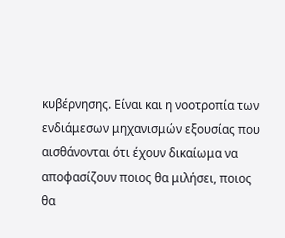κυβέρνησης. Είναι και η νοοτροπία των ενδιάμεσων μηχανισμών εξουσίας που αισθάνονται ότι έχουν δικαίωμα να αποφασίζουν ποιος θα μιλήσει, ποιος θα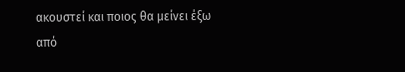ακουστεί και ποιος θα μείνει έξω από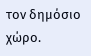τον δημόσιο χώρο.